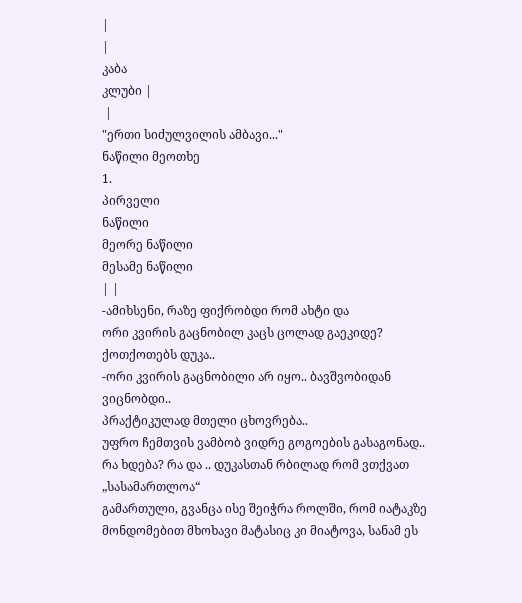|
|
კაბა
კლუბი |
 |
"ერთი სიძულვილის ამბავი..."
ნაწილი მეოთხე
1.
პირველი
ნაწილი
მეორე ნაწილი
მესამე ნაწილი
| |
-ამიხსენი, რაზე ფიქრობდი რომ ახტი და
ორი კვირის გაცნობილ კაცს ცოლად გაეკიდე?
ქოთქოთებს დუკა..
-ორი კვირის გაცნობილი არ იყო.. ბავშვობიდან ვიცნობდი..
პრაქტიკულად მთელი ცხოვრება..
უფრო ჩემთვის ვამბობ ვიდრე გოგოების გასაგონად..
რა ხდება? რა და .. დუკასთან რბილად რომ ვთქვათ „სასამართლოა“
გამართული, გვანცა ისე შეიჭრა როლში, რომ იატაკზე
მონდომებით მხოხავი მატასიც კი მიატოვა, სანამ ეს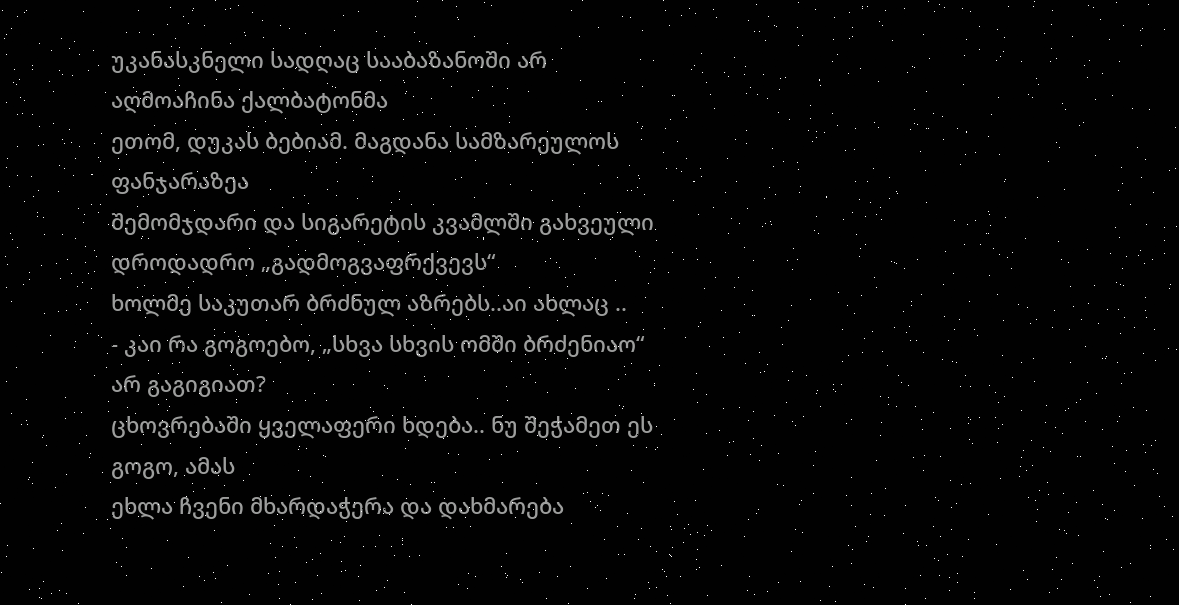უკანასკნელი სადღაც სააბაზანოში არ აღმოაჩინა ქალბატონმა
ეთომ, დუკას ბებიამ. მაგდანა სამზარეულოს ფანჯარაზეა
შემომჯდარი და სიგარეტის კვამლში გახვეული დროდადრო „გადმოგვაფრქვევს“
ხოლმე საკუთარ ბრძნულ აზრებს..აი ახლაც ..
- კაი რა გოგოებო, „სხვა სხვის ომში ბრძენიაო“ არ გაგიგიათ?
ცხოვრებაში ყველაფერი ხდება.. ნუ შეჭამეთ ეს გოგო, ამას
ეხლა ჩვენი მხარდაჭერა და დახმარება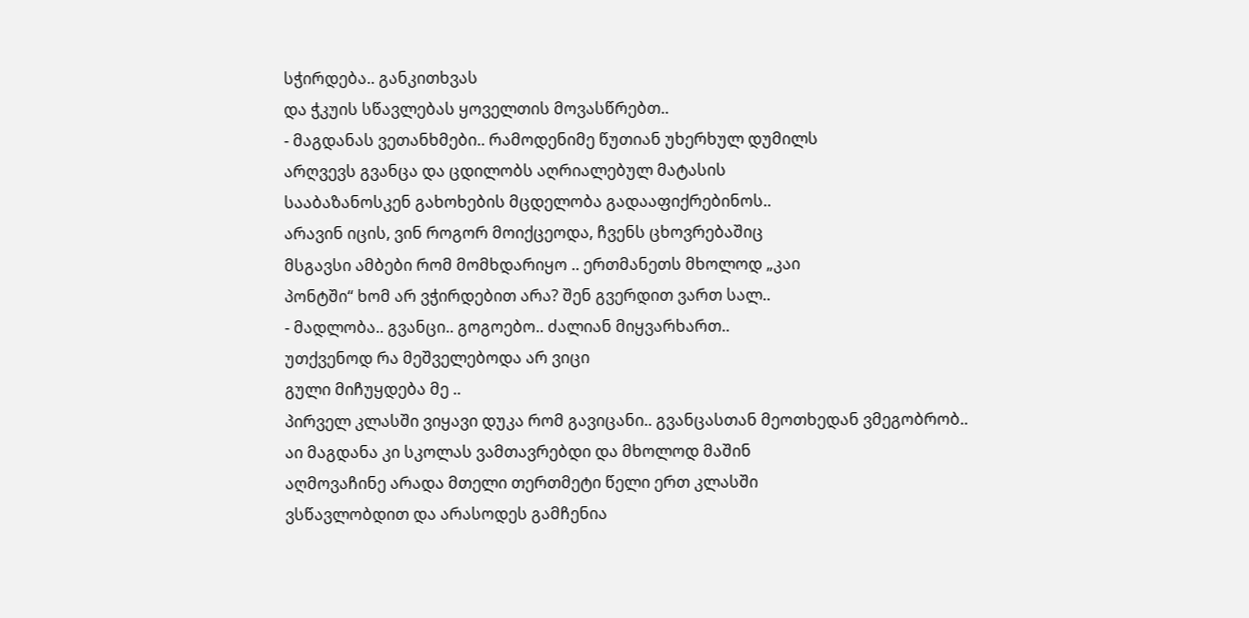სჭირდება.. განკითხვას
და ჭკუის სწავლებას ყოველთის მოვასწრებთ..
- მაგდანას ვეთანხმები.. რამოდენიმე წუთიან უხერხულ დუმილს
არღვევს გვანცა და ცდილობს აღრიალებულ მატასის
სააბაზანოსკენ გახოხების მცდელობა გადააფიქრებინოს..
არავინ იცის, ვინ როგორ მოიქცეოდა, ჩვენს ცხოვრებაშიც
მსგავსი ამბები რომ მომხდარიყო .. ერთმანეთს მხოლოდ „კაი
პონტში“ ხომ არ ვჭირდებით არა? შენ გვერდით ვართ სალ..
- მადლობა.. გვანცი.. გოგოებო.. ძალიან მიყვარხართ..
უთქვენოდ რა მეშველებოდა არ ვიცი
გული მიჩუყდება მე ..
პირველ კლასში ვიყავი დუკა რომ გავიცანი.. გვანცასთან მეოთხედან ვმეგობრობ..
აი მაგდანა კი სკოლას ვამთავრებდი და მხოლოდ მაშინ
აღმოვაჩინე არადა მთელი თერთმეტი წელი ერთ კლასში
ვსწავლობდით და არასოდეს გამჩენია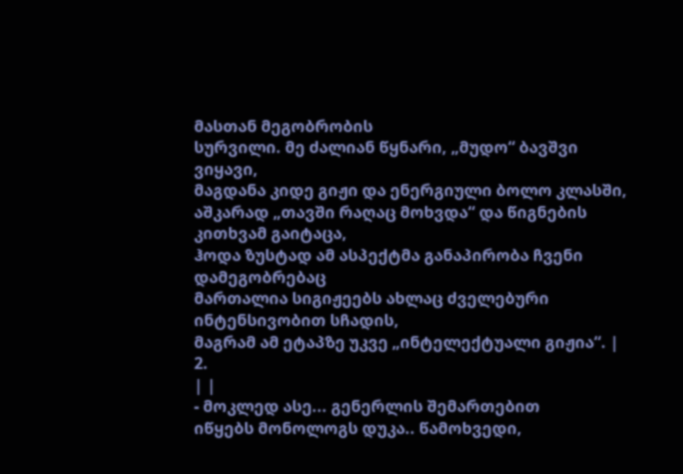მასთან მეგობრობის
სურვილი. მე ძალიან წყნარი, „მუდო“ ბავშვი ვიყავი,
მაგდანა კიდე გიჟი და ენერგიული ბოლო კლასში,
აშკარად „თავში რაღაც მოხვდა“ და წიგნების კითხვამ გაიტაცა,
ჰოდა ზუსტად ამ ასპექტმა განაპირობა ჩვენი დამეგობრებაც
მართალია სიგიჟეებს ახლაც ძველებური ინტენსივობით სჩადის,
მაგრამ ამ ეტაპზე უკვე „ინტელექტუალი გიჟია“. |
2.
| |
- მოკლედ ასე... გენერლის შემართებით
იწყებს მონოლოგს დუკა.. წამოხვედი,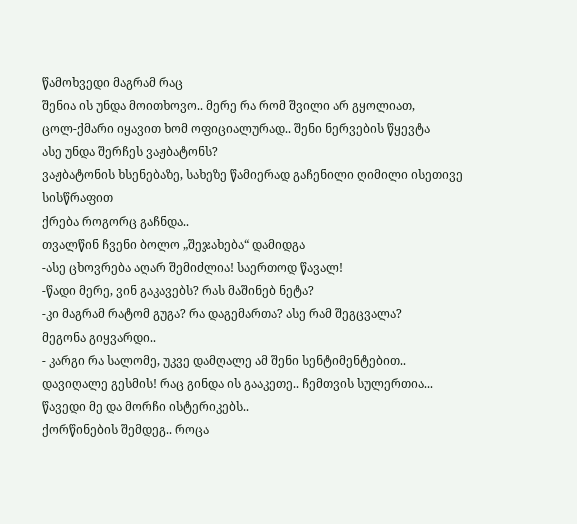წამოხვედი მაგრამ რაც
შენია ის უნდა მოითხოვო.. მერე რა რომ შვილი არ გყოლიათ,
ცოლ-ქმარი იყავით ხომ ოფიციალურად.. შენი ნერვების წყევტა
ასე უნდა შერჩეს ვაჟბატონს?
ვაჟბატონის ხსენებაზე, სახეზე წამიერად გაჩენილი ღიმილი ისეთივე სისწრაფით
ქრება როგორც გაჩნდა..
თვალწინ ჩვენი ბოლო „შეჯახება“ დამიდგა
-ასე ცხოვრება აღარ შემიძლია! საერთოდ წავალ!
-წადი მერე, ვინ გაკავებს? რას მაშინებ ნეტა?
-კი მაგრამ რატომ გუგა? რა დაგემართა? ასე რამ შეგცვალა?
მეგონა გიყვარდი..
- კარგი რა სალომე, უკვე დამღალე ამ შენი სენტიმენტებით..
დავიღალე გესმის! რაც გინდა ის გააკეთე.. ჩემთვის სულერთია...
წავედი მე და მორჩი ისტერიკებს..
ქორწინების შემდეგ.. როცა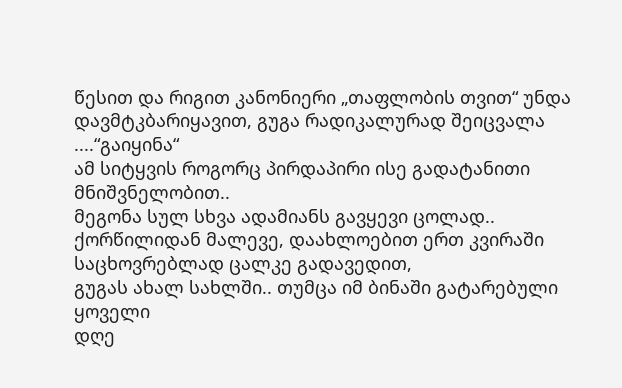წესით და რიგით კანონიერი „თაფლობის თვით“ უნდა
დავმტკბარიყავით, გუგა რადიკალურად შეიცვალა ....“გაიყინა“
ამ სიტყვის როგორც პირდაპირი ისე გადატანითი მნიშვნელობით..
მეგონა სულ სხვა ადამიანს გავყევი ცოლად..
ქორწილიდან მალევე, დაახლოებით ერთ კვირაში საცხოვრებლად ცალკე გადავედით,
გუგას ახალ სახლში.. თუმცა იმ ბინაში გატარებული ყოველი
დღე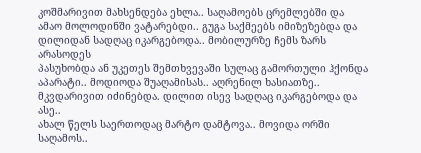კოშმარივით მახსენდება ეხლა.. საღამოებს ცრემლებში და
ამაო მოლოდინში ვატარებდი.. გუგა საქმეებს იმიზეზებდა და
დილიდან სადღაც იკარგებოდა.. მობილურზე ჩემს ზარს არასოდეს
პასუხობდა ან უკეთეს შემთხვევაში სულაც გამორთული ჰქონდა
აპარატი.. მოდიოდა შუაღამისას.. აღრენილ ხასიათზე..
მკვდარივით იძინებდა. დილით ისევ სადღაც იკარგებოდა და ასე..
ახალ წელს საერთოდაც მარტო დამტოვა.. მოვიდა ორში საღამოს..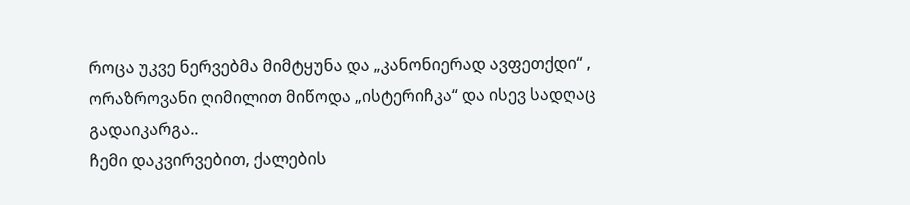როცა უკვე ნერვებმა მიმტყუნა და „კანონიერად ავფეთქდი“ ,
ორაზროვანი ღიმილით მიწოდა „ისტერიჩკა“ და ისევ სადღაც
გადაიკარგა..
ჩემი დაკვირვებით, ქალების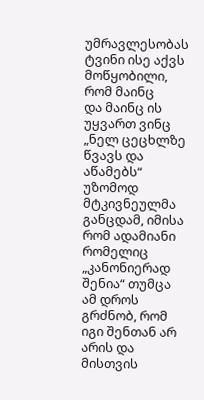უმრავლესობას ტვინი ისე აქვს მოწყობილი, რომ მაინც
და მაინც ის უყვართ ვინც „ნელ ცეცხლზე წვავს და აწამებს“
უზომოდ მტკივნეულმა განცდამ, იმისა რომ ადამიანი რომელიც „კანონიერად
შენია“ თუმცა ამ დროს გრძნობ, რომ იგი შენთან არ არის და
მისთვის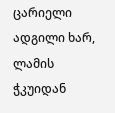ცარიელი ადგილი ხარ, ლამის ჭკუიდან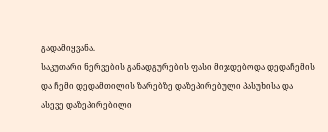გადამიყვანა.
საკუთარი ნერვების განადგურების ფასი მიჯდებოდა დედაჩემის
და ჩემი დედამთილის ზარებზე დაზეპირებული პასუხისა და
ასევე დაზეპირებილი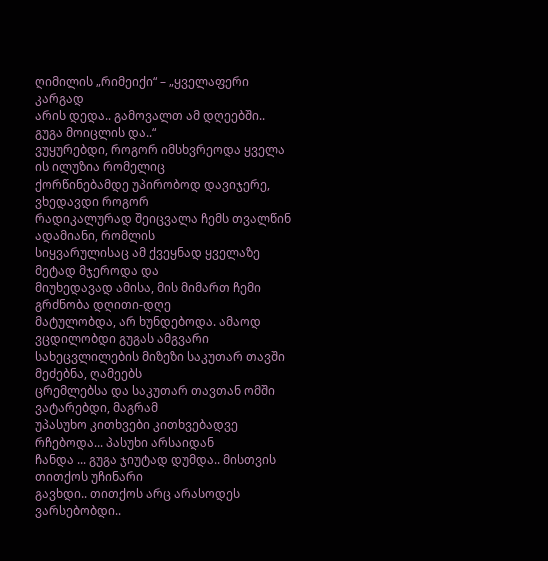ღიმილის „რიმეიქი“ – „ყველაფერი კარგად
არის დედა.. გამოვალთ ამ დღეებში.. გუგა მოიცლის და..“
ვუყურებდი, როგორ იმსხვრეოდა ყველა ის ილუზია რომელიც
ქორწინებამდე უპირობოდ დავიჯერე, ვხედავდი როგორ
რადიკალურად შეიცვალა ჩემს თვალწინ ადამიანი, რომლის
სიყვარულისაც ამ ქვეყნად ყველაზე მეტად მჯეროდა და
მიუხედავად ამისა, მის მიმართ ჩემი გრძნობა დღითი-დღე
მატულობდა, არ ხუნდებოდა. ამაოდ ვცდილობდი გუგას ამგვარი
სახეცვლილების მიზეზი საკუთარ თავში მეძებნა, ღამეებს
ცრემლებსა და საკუთარ თავთან ომში ვატარებდი, მაგრამ
უპასუხო კითხვები კითხვებადვე რჩებოდა... პასუხი არსაიდან
ჩანდა ... გუგა ჯიუტად დუმდა.. მისთვის თითქოს უჩინარი
გავხდი.. თითქოს არც არასოდეს ვარსებობდი..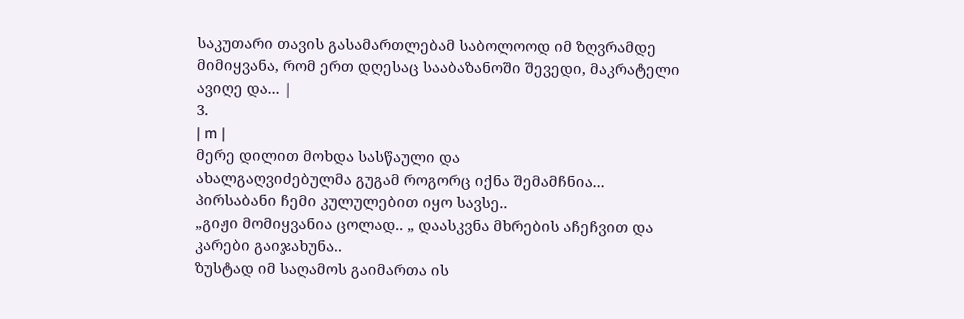საკუთარი თავის გასამართლებამ საბოლოოდ იმ ზღვრამდე
მიმიყვანა, რომ ერთ დღესაც სააბაზანოში შევედი, მაკრატელი
ავიღე და... |
3.
| m |
მერე დილით მოხდა სასწაული და
ახალგაღვიძებულმა გუგამ როგორც იქნა შემამჩნია...
პირსაბანი ჩემი კულულებით იყო სავსე..
„გიჟი მომიყვანია ცოლად.. „ დაასკვნა მხრების აჩეჩვით და
კარები გაიჯახუნა..
ზუსტად იმ საღამოს გაიმართა ის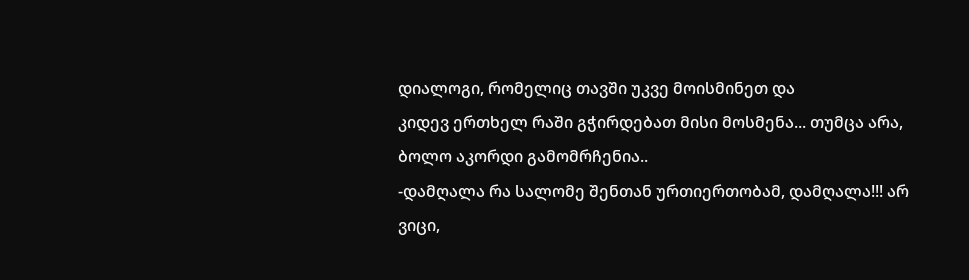დიალოგი, რომელიც თავში უკვე მოისმინეთ და
კიდევ ერთხელ რაში გჭირდებათ მისი მოსმენა... თუმცა არა,
ბოლო აკორდი გამომრჩენია..
-დამღალა რა სალომე შენთან ურთიერთობამ, დამღალა!!! არ
ვიცი,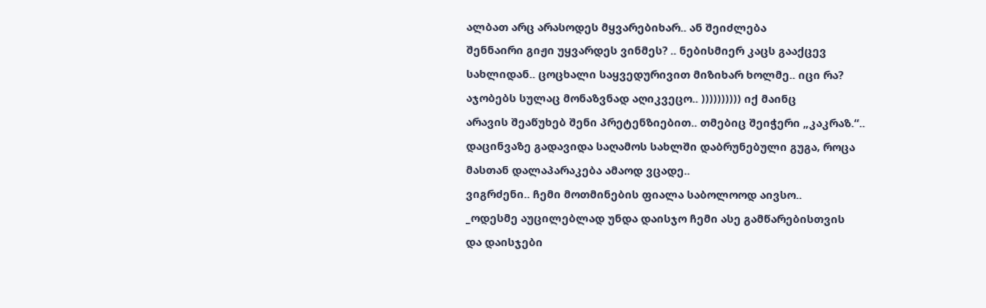ალბათ არც არასოდეს მყვარებიხარ.. ან შეიძლება
შენნაირი გიჟი უყვარდეს ვინმეს? .. ნებისმიერ კაცს გააქცევ
სახლიდან.. ცოცხალი საყვედურივით მიზიხარ ხოლმე.. იცი რა?
აჯობებს სულაც მონაზვნად აღიკვეცო.. )))))))))) იქ მაინც
არავის შეაწუხებ შენი პრეტენზიებით.. თმებიც შეიჭერი „კაკრაზ.“..
დაცინვაზე გადავიდა საღამოს სახლში დაბრუნებული გუგა, როცა
მასთან დალაპარაკება ამაოდ ვცადე..
ვიგრძენი.. ჩემი მოთმინების ფიალა საბოლოოდ აივსო..
_ოდესმე აუცილებლად უნდა დაისჯო ჩემი ასე გამწარებისთვის
და დაისჯები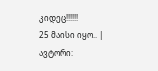კიდეც!!!!!!
25 მაისი იყო.. |
ავტორი: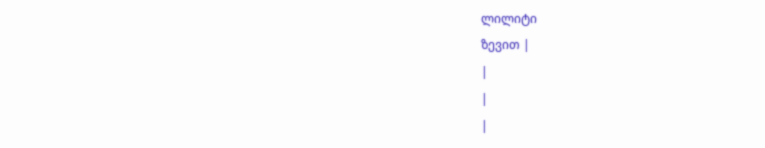ლილიტი
ზევით |
|
|
|